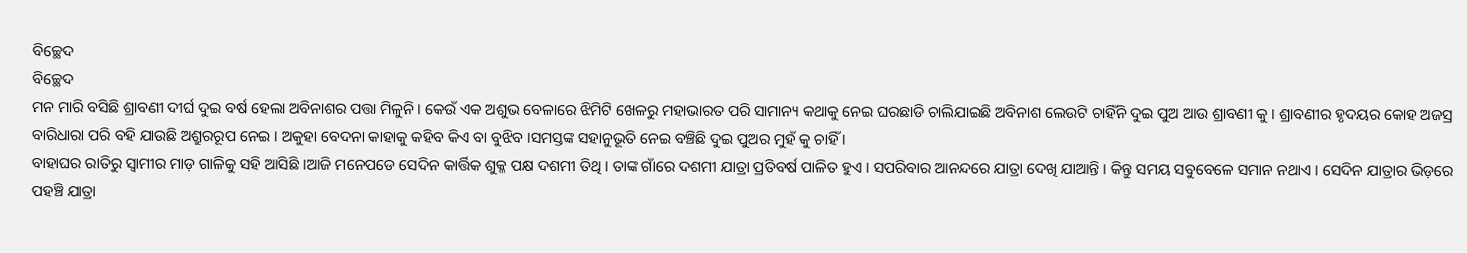ବିଚ୍ଛେଦ
ବିଚ୍ଛେଦ
ମନ ମାରି ବସିଛି ଶ୍ରାବଣୀ ଦୀର୍ଘ ଦୁଇ ବର୍ଷ ହେଲା ଅବିନାଶର ପତ୍ତା ମିଳୁନି । କେଉଁ ଏକ ଅଶୁଭ ବେଳାରେ ଝିମିଟି ଖେଳରୁ ମହାଭାରତ ପରି ସାମାନ୍ୟ କଥାକୁ ନେଇ ଘରଛାଡି ଚାଲିଯାଇଛି ଅବିନାଶ ଲେଉଟି ଚାହିଁନି ଦୁଇ ପୁଅ ଆଉ ଶ୍ରାବଣୀ କୁ । ଶ୍ରାବଣୀର ହୃଦୟର କୋହ ଅଜସ୍ର ବାରିଧାରା ପରି ବହି ଯାଉଛି ଅଶ୍ରୁରରୂପ ନେଇ । ଅକୁହା ବେଦନା କାହାକୁ କହିବ କିଏ ବା ବୁଝିବ ।ସମସ୍ତଙ୍କ ସହାନୁଭୂତି ନେଇ ବଞ୍ଚିଛି ଦୁଇ ପୁଅର ମୁହଁ କୁ ଚାହିଁ ।
ବାହାଘର ରାତିରୁ ସ୍ବାମୀର ମାଡ଼ ଗାଳିକୁ ସହି ଆସିଛି ।ଆଜି ମନେପଡେ ସେଦିନ କାର୍ତ୍ତିକ ଶୁକ୍ଳ ପକ୍ଷ ଦଶମୀ ତିଥି । ତାଙ୍କ ଗାଁରେ ଦଶମୀ ଯାତ୍ରା ପ୍ରତିବର୍ଷ ପାଳିତ ହୁଏ । ସପରିବାର ଆନନ୍ଦରେ ଯାତ୍ରା ଦେଖି ଯାଆନ୍ତି । କିନ୍ତୁ ସମୟ ସବୁବେଳେ ସମାନ ନଥାଏ । ସେଦିନ ଯାତ୍ରାର ଭିଡ଼ରେ ପହଞ୍ଚି ଯାତ୍ରା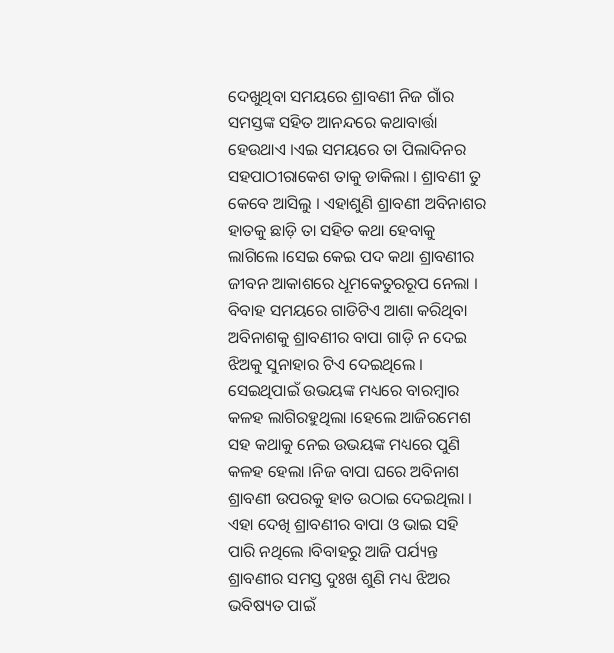ଦେଖୁଥିବା ସମୟରେ ଶ୍ରାବଣୀ ନିଜ ଗାଁର ସମସ୍ତଙ୍କ ସହିତ ଆନନ୍ଦରେ କଥାବାର୍ତ୍ତା ହେଉଥାଏ ।ଏଇ ସମୟରେ ତା ପିଲାଦିନର ସହପାଠୀରାକେଶ ତାକୁ ଡାକିଲା । ଶ୍ରାବଣୀ ତୁ କେବେ ଆସିଲୁ । ଏହାଶୁଣି ଶ୍ରାବଣୀ ଅବିନାଶର ହାତକୁ ଛାଡ଼ି ତା ସହିତ କଥା ହେବାକୁ ଲାଗିଲେ ।ସେଇ କେଇ ପଦ କଥା ଶ୍ରାବଣୀର ଜୀବନ ଆକାଶରେ ଧୂମକେତୁରରୂପ ନେଲା । ବିବାହ ସମୟରେ ଗାଡିଟିଏ ଆଶା କରିଥିବା ଅବିନାଶକୁ ଶ୍ରାବଣୀର ବାପା ଗାଡ଼ି ନ ଦେଇ ଝିଅକୁ ସୁନାହାର ଟିଏ ଦେଇଥିଲେ । ସେଇଥିପାଇଁ ଉଭୟଙ୍କ ମଧ୍ୟରେ ବାରମ୍ବାର କଳହ ଲାଗିରହୁଥିଲା ।ହେଲେ ଆଜିରମେଶ ସହ କଥାକୁ ନେଇ ଉଭୟଙ୍କ ମଧ୍ୟରେ ପୁଣି କଳହ ହେଲା ।ନିଜ ବାପା ଘରେ ଅବିନାଶ ଶ୍ରାବଣୀ ଉପରକୁ ହାତ ଉଠାଇ ଦେଇଥିଲା ।
ଏହା ଦେଖି ଶ୍ରାବଣୀର ବାପା ଓ ଭାଇ ସହି ପାରି ନଥିଲେ ।ବିବାହରୁ ଆଜି ପର୍ଯ୍ୟନ୍ତ ଶ୍ରାବଣୀର ସମସ୍ତ ଦୁଃଖ ଶୁଣି ମଧ୍ୟ ଝିଅର ଭବିଷ୍ୟତ ପାଇଁ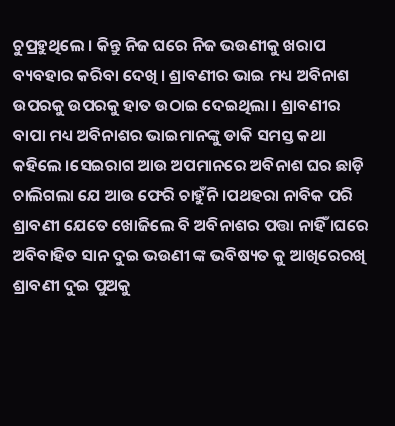ଚୁପ୍ରହୁଥିଲେ । କିନ୍ତୁ ନିଜ ଘରେ ନିଜ ଭଉଣୀକୁ ଖରାପ ବ୍ୟବହାର କରିବା ଦେଖି । ଶ୍ରାବଣୀର ଭାଇ ମଧ୍ୟ ଅବିନାଶ ଉପରକୁ ଉପରକୁ ହାତ ଉଠାଇ ଦେଇଥିଲା । ଶ୍ରାବଣୀର ବାପା ମଧ୍ୟ ଅବିନାଶର ଭାଇମାନଙ୍କୁ ଡାକି ସମସ୍ତ କଥା କହିଲେ ।ସେଇରାଗ ଆଉ ଅପମାନରେ ଅବିନାଶ ଘର ଛାଡ଼ି ଚାଲିଗଲା ଯେ ଆଉ ଫେରି ଚାହୁଁନି ।ପଥହରା ନାବିକ ପରି ଶ୍ରାବଣୀ ଯେତେ ଖୋଜିଲେ ବି ଅବିନାଶର ପତ୍ତା ନାହିଁ ।ଘରେ ଅବିବାହିତ ସାନ ଦୁଇ ଭଉଣୀ ଙ୍କ ଭବିଷ୍ୟତ କୁ ଆଖିରେରଖି ଶ୍ରାବଣୀ ଦୁଇ ପୁଅକୁ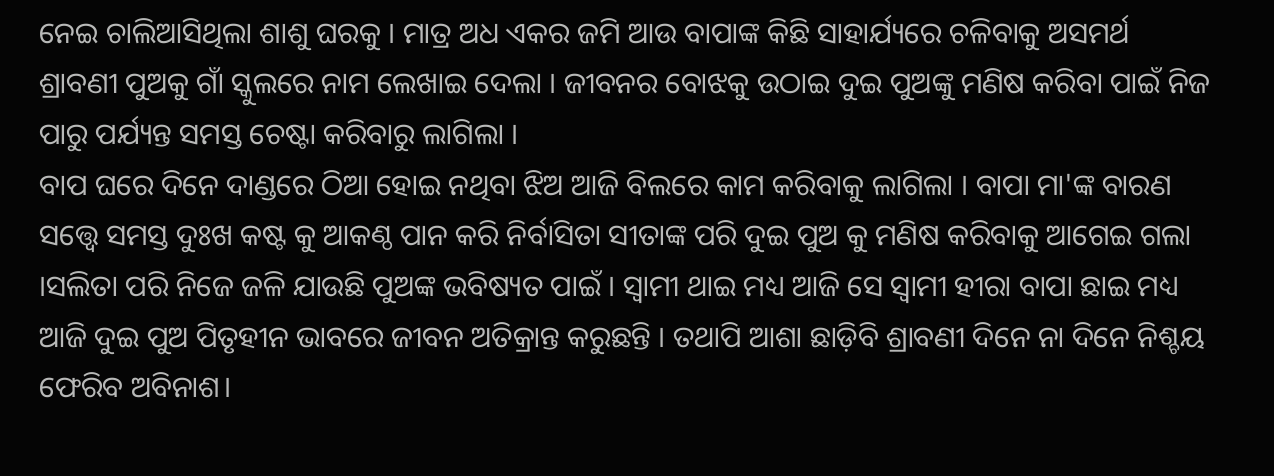ନେଇ ଚାଲିଆସିଥିଲା ଶାଶୁ ଘରକୁ । ମାତ୍ର ଅଧ ଏକର ଜମି ଆଉ ବାପାଙ୍କ କିଛି ସାହାର୍ଯ୍ୟରେ ଚଳିବାକୁ ଅସମର୍ଥ ଶ୍ରାବଣୀ ପୁଅକୁ ଗାଁ ସ୍କୁଲରେ ନାମ ଲେଖାଇ ଦେଲା । ଜୀବନର ବୋଝକୁ ଉଠାଇ ଦୁଇ ପୁଅଙ୍କୁ ମଣିଷ କରିବା ପାଇଁ ନିଜ ପାରୁ ପର୍ଯ୍ୟନ୍ତ ସମସ୍ତ ଚେଷ୍ଟା କରିବାରୁ ଲାଗିଲା ।
ବାପ ଘରେ ଦିନେ ଦାଣ୍ଡରେ ଠିଆ ହୋଇ ନଥିବା ଝିଅ ଆଜି ବିଲରେ କାମ କରିବାକୁ ଲାଗିଲା । ବାପା ମା'ଙ୍କ ବାରଣ ସତ୍ତ୍ୱେ ସମସ୍ତ ଦୁଃଖ କଷ୍ଟ କୁ ଆକଣ୍ଠ ପାନ କରି ନିର୍ବାସିତା ସୀତାଙ୍କ ପରି ଦୁଇ ପୁଅ କୁ ମଣିଷ କରିବାକୁ ଆଗେଇ ଗଲା ।ସଲିତା ପରି ନିଜେ ଜଳି ଯାଉଛି ପୁଅଙ୍କ ଭବିଷ୍ୟତ ପାଇଁ । ସ୍ବାମୀ ଥାଇ ମଧ୍ୟ ଆଜି ସେ ସ୍ବାମୀ ହୀରା ବାପା ଛାଇ ମଧ୍ୟ ଆଜି ଦୁଇ ପୁଅ ପିତୃହୀନ ଭାବରେ ଜୀବନ ଅତିକ୍ରାନ୍ତ କରୁଛନ୍ତି । ତଥାପି ଆଶା ଛାଡ଼ିବି ଶ୍ରାବଣୀ ଦିନେ ନା ଦିନେ ନିଶ୍ଚୟ ଫେରିବ ଅବିନାଶ।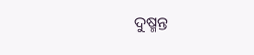ଦୁଷ୍ମନ୍ତ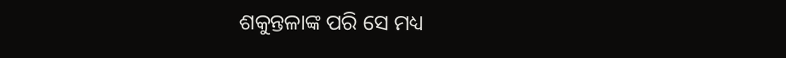ଶକୁନ୍ତଳାଙ୍କ ପରି ସେ ମଧ୍ୟ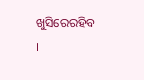ଖୁସିରେରହିବ ।